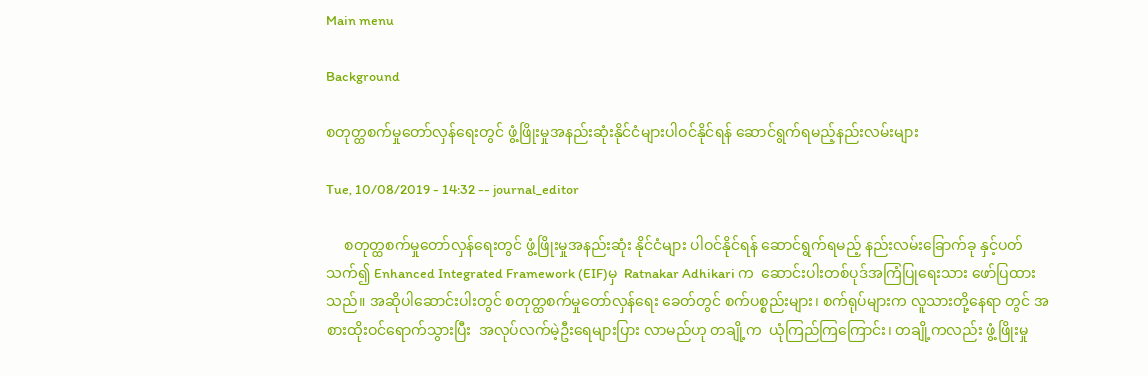Main menu

Background

စတုတ္ထစက်မှုတော်လှန်ရေးတွင် ဖွံ့ဖြိုးမှုအနည်းဆုံးနိုင်ငံများပါဝင်နိုင်ရန် ဆောင်ရွက်ရမည့်နည်းလမ်းများ

Tue, 10/08/2019 - 14:32 -- journal_editor

     စတုတ္ထစက်မှုတော်လှန်ရေးတွင် ဖွံ့ဖြိုးမှုအနည်းဆုံး နိုင်ငံများ ပါဝင်နိုင်ရန် ဆောင်ရွက်ရမည့် နည်းလမ်းခြောက်ခု နှင့်ပတ်သက်၍ Enhanced Integrated Framework (EIF)မှ  Ratnakar Adhikari က  ဆောင်းပါးတစ်ပုဒ်အကြံပြုရေးသား ဖော်ပြထားသည်။ အဆိုပါဆောင်းပါးတွင် စတုတ္ထစက်မှုတော်လှန်ရေး ခေတ်တွင် စက်ပစ္စည်းများ၊ စက်ရုပ်များက လူသားတို့နေရာ တွင် အစားထိုးဝင်ရောက်သွားပြီး  အလုပ်လက်မဲ့ဦးရေများပြား လာမည်ဟု တချို့က  ယုံကြည်ကြကြောင်း၊ တချို့ကလည်း ဖွံ့ဖြိုးမှု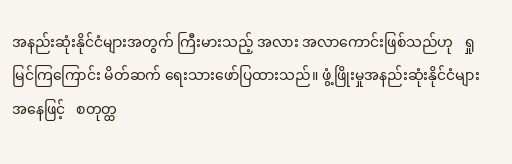အနည်းဆုံးနိုင်ငံများအတွက် ကြီးမားသည့် အလား အလာကောင်းဖြစ်သည်ဟု   ရှုမြင်ကြကြောင်း မိတ်ဆက် ရေးသားဖော်ပြထားသည်။ ဖွံ့ဖြိုးမှုအနည်းဆုံးနိုင်ငံများအနေဖြင့်   စတုတ္ထ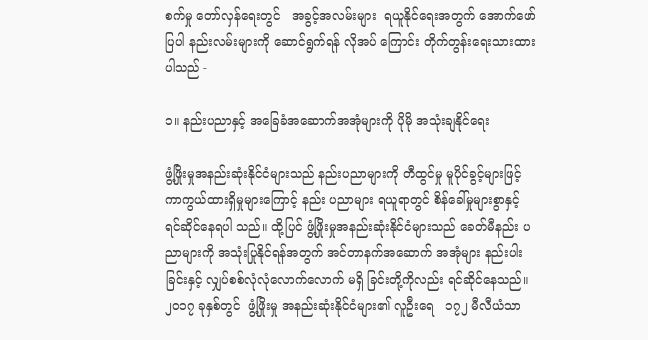စက်မှု တော်လှန်ရေးတွင်   အခွင့်အလမ်းများ  ရယူနိုင်ရေးအတွက် အောက်ဖော်ပြပါ နည်းလမ်းများကို ဆောင်ရွက်ရန် လိုအပ် ကြောင်း တိုက်တွန်းရေးသားထားပါသည် -

၁။ နည်းပညာနှင့် အခြေခံအဆောက်အအုံများကို ပိုမို အသုံးချနိုင်ရေး

ဖွံ့ဖြိုးမှုအနည်းဆုံးနိုင်ငံများသည် နည်းပညာများကို တီထွင်မှု မူပိုင်ခွင့်များဖြင့် ကာကွယ်ထားရှိမှုများကြောင့် နည်း ပညာများ ရယူရာတွင် စိန်ခေါ်မှုများစွာနှင့် ရင်ဆိုင်နေရပါ သည်။ ထို့ပြင် ဖွံ့ဖြိုးမှုအနည်းဆုံးနိုင်ငံများသည် ခေတ်မီနည်း ပညာများကို အသုံးပြုနိုင်ရန်အတွက် အင်တာနက်အဆောက် အအုံများ နည်းပါးခြင်းနှင့် လျှပ်စစ်လုံလုံလောက်လောက် မရှိ ခြင်းတို့ကိုလည်း ရင်ဆိုင်နေသည်။ ၂၀၁၇ ခုနှစ်တွင်  ဖွံ့ဖြိုးမှု အနည်းဆုံးနိုင်ငံများ၏ လူဦးရေ   ၁၇၂ မီလီယံသာ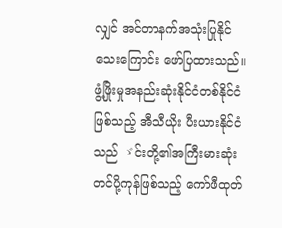လျှင် အင်တာနက်အသုံးပြုနိုင်သေးကြောင်း ဖော်ပြထားသည်။ ဖွံ့ဖြိုးမှုအနည်းဆုံးနိုင်ငံတစ်နိုင်ငံဖြစ်သည့် အီသီယိုး ပီးယားနိုင်ငံသည် ゞင်းတို့၏အကြီးမားဆုံး တင်ပို့ကုန်ဖြစ်သည့် ကော်ဖီထုတ်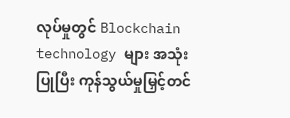လုပ်မှုတွင် Blockchain technology များ အသုံး ပြုပြီး ကုန်သွယ်မှုမြှင့်တင်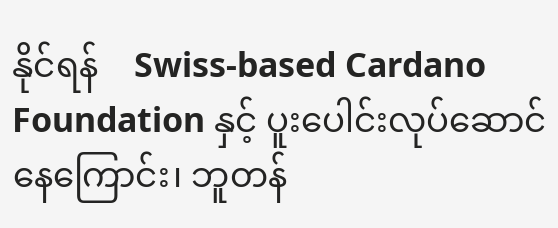နိုင်ရန်    Swiss-based Cardano Foundation နှင့် ပူးပေါင်းလုပ်ဆောင်နေကြောင်း၊ ဘူတန်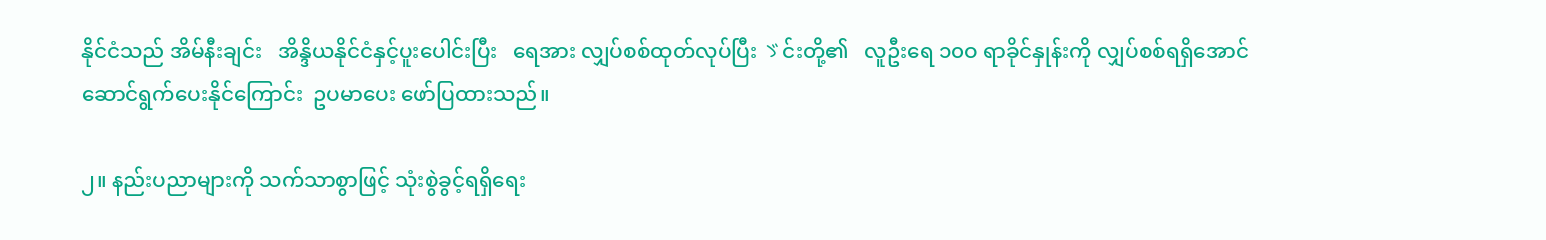နိုင်ငံသည် အိမ်နီးချင်း   အိန္ဒိယနိုင်ငံနှင့်ပူးပေါင်းပြီး   ရေအား လျှပ်စစ်ထုတ်လုပ်ပြီး ゞင်းတို့၏   လူဦးရေ ၁၀ဝ ရာခိုင်နှုန်းကို လျှပ်စစ်ရရှိအောင် ဆောင်ရွက်ပေးနိုင်ကြောင်း  ဥပမာပေး ဖော်ပြထားသည်။

၂။ နည်းပညာများကို သက်သာစွာဖြင့် သုံးစွဲခွင့်ရရှိရေး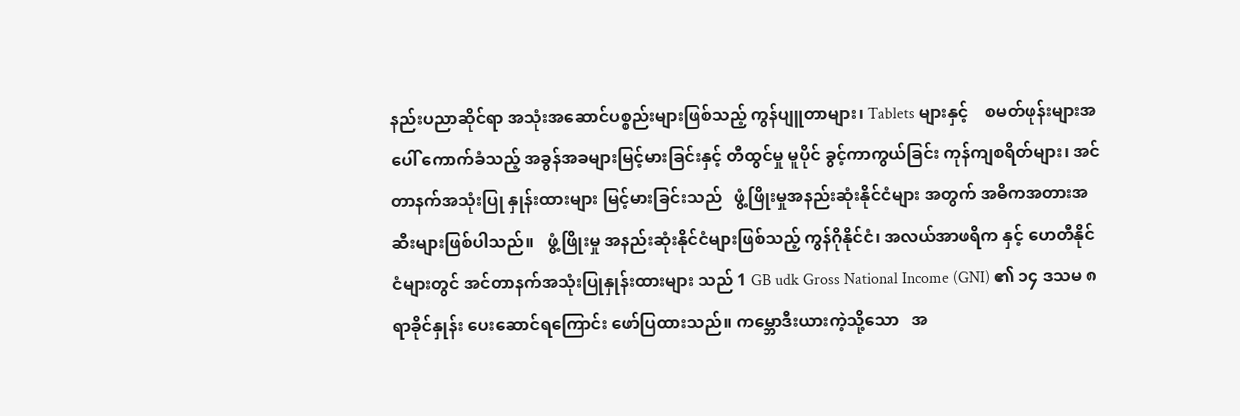နည်းပညာဆိုင်ရာ အသုံးအဆောင်ပစ္စည်းများဖြစ်သည့် ကွန်ပျူတာများ၊ Tablets များနှင့်    စမတ်ဖုန်းများအပေါ် ကောက်ခံသည့် အခွန်အခများမြင့်မားခြင်းနှင့် တီထွင်မှု မူပိုင် ခွင့်ကာကွယ်ခြင်း ကုန်ကျစရိတ်များ၊ အင်တာနက်အသုံးပြု နှုန်းထားများ မြင့်မားခြင်းသည်   ဖွံ့ဖြိုးမှုအနည်းဆုံးနိုင်ငံများ အတွက် အဓိကအတားအဆီးများဖြစ်ပါသည်။   ဖွံ့ဖြိုးမှု အနည်းဆုံးနိုင်ငံများဖြစ်သည့် ကွန်ဂိုနိုင်ငံ၊ အလယ်အာဖရိက နှင့် ဟေတီနိုင်ငံများတွင် အင်တာနက်အသုံးပြုနှုန်းထားများ သည် 1 GB udk Gross National Income (GNI) ၏ ၁၄ ဒသမ ၈ ရာခိုင်နှုန်း ပေးဆောင်ရကြောင်း ဖော်ပြထားသည်။ ကမ္ဘောဒီးယားကဲ့သို့သော   အ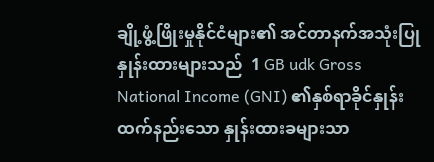ချို့ဖွံ့ဖြိုးမှုနိုင်ငံများ၏ အင်တာနက်အသုံးပြုနှုန်းထားများသည်  1 GB udk Gross National Income (GNI) ၏နှစ်ရာခိုင်နှုန်းထက်နည်းသော နှုန်းထားခများသာ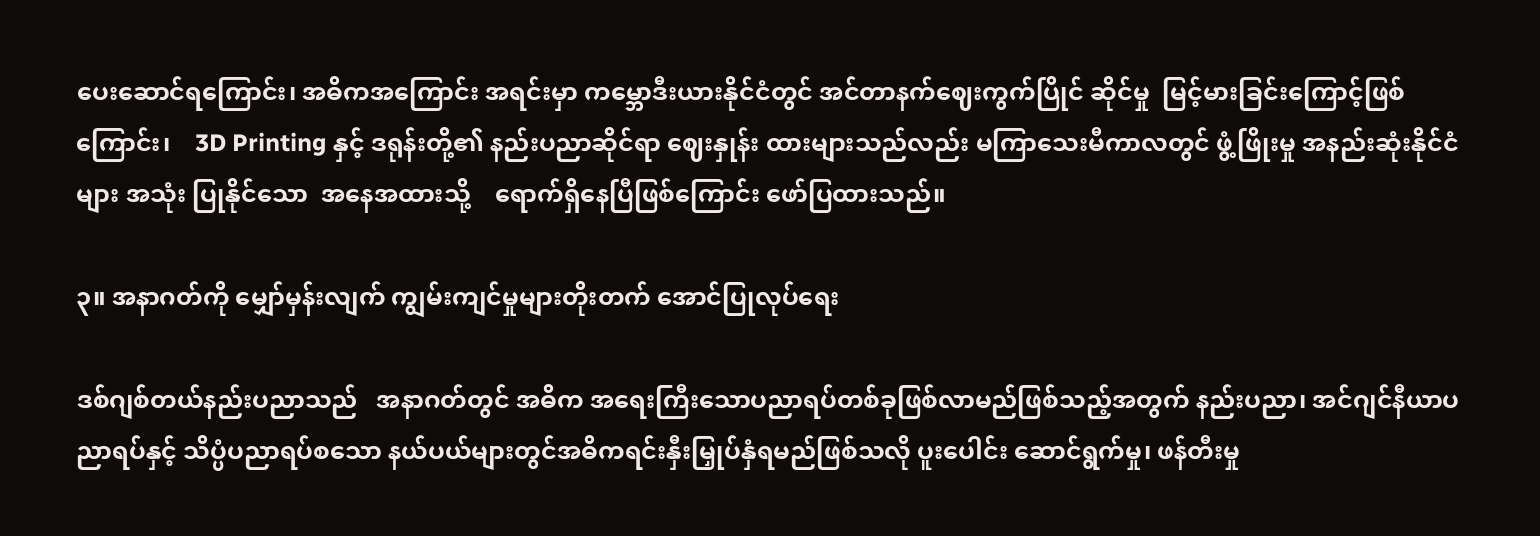ပေးဆောင်ရကြောင်း၊ အဓိကအကြောင်း အရင်းမှာ ကမ္ဘောဒီးယားနိုင်ငံတွင် အင်တာနက်ဈေးကွက်ပြိုင် ဆိုင်မှု  မြင့်မားခြင်းကြောင့်ဖြစ်ကြောင်း၊    3D Printing နှင့် ဒရုန်းတို့၏ နည်းပညာဆိုင်ရာ ဈေးနှုန်း ထားများသည်လည်း မကြာသေးမီကာလတွင် ဖွံ့ဖြိုးမှု အနည်းဆုံးနိုင်ငံများ အသုံး ပြုနိုင်သော  အနေအထားသို့    ရောက်ရှိနေပြီဖြစ်ကြောင်း ဖော်ပြထားသည်။

၃။ အနာဂတ်ကို မျှော်မှန်းလျက် ကျွမ်းကျင်မှုများတိုးတက် အောင်ပြုလုပ်ရေး

ဒစ်ဂျစ်တယ်နည်းပညာသည်   အနာဂတ်တွင် အဓိက အရေးကြီးသောပညာရပ်တစ်ခုဖြစ်လာမည်ဖြစ်သည့်အတွက် နည်းပညာ၊ အင်ဂျင်နီယာပညာရပ်နှင့် သိပ္ပံပညာရပ်စသော နယ်ပယ်များတွင်အဓိကရင်းနှီးမြှုပ်နှံရမည်ဖြစ်သလို ပူးပေါင်း ဆောင်ရွက်မှု၊ ဖန်တီးမှု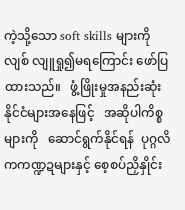ကဲ့သို့သော soft skills များကို လျစ် လျူရှု၍မရကြောင်း ဖော်ပြထားသည်။   ဖွံ့ဖြိုးမှုအနည်းဆုံး နိုင်ငံများအနေဖြင့်   အဆိုပါကိစ္စများကို   ဆောင်ရွက်နိုင်ရန်  ပုဂ္ဂလိကကဏ္ဍဍများနှင့် စေ့စပ်ညှိနှိုင်း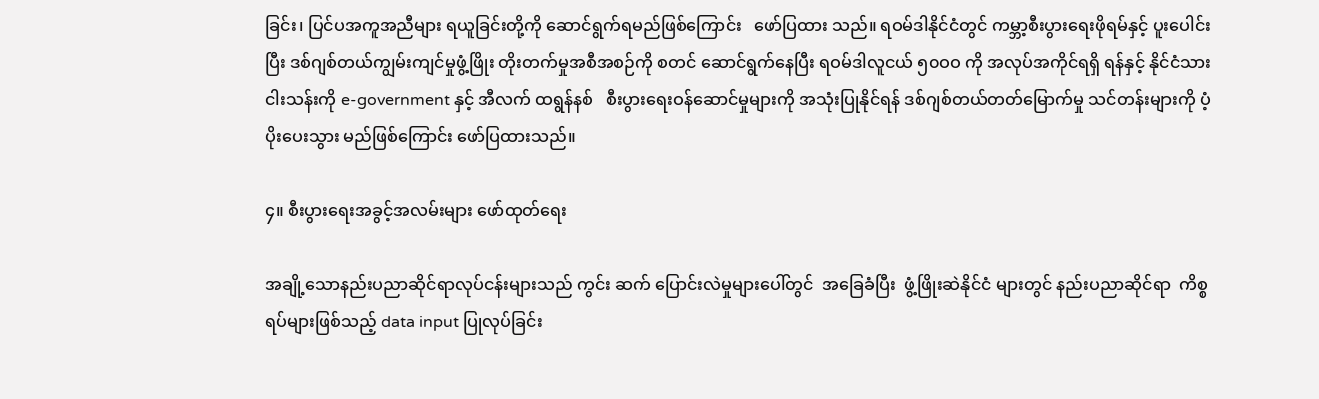ခြင်း၊ ပြင်ပအကူအညီများ ရယူခြင်းတို့ကို ဆောင်ရွက်ရမည်ဖြစ်ကြောင်း   ဖော်ပြထား သည်။ ရဝမ်ဒါနိုင်ငံတွင် ကမ္ဘာ့စီးပွားရေးဖိုရမ်နှင့် ပူးပေါင်းပြီး ဒစ်ဂျစ်တယ်ကျွမ်းကျင်မှုဖွံ့ဖြိုး တိုးတက်မှုအစီအစဉ်ကို စတင် ဆောင်ရွက်နေပြီး ရဝမ်ဒါလူငယ် ၅၀ဝဝ ကို အလုပ်အကိုင်ရရှိ ရန်နှင့် နိုင်ငံသား  ငါးသန်းကို e-government နှင့် အီလက် ထရွန်နစ်   စီးပွားရေးဝန်ဆောင်မှုများကို အသုံးပြုနိုင်ရန် ဒစ်ဂျစ်တယ်တတ်မြောက်မှု သင်တန်းများကို ပံ့ပိုးပေးသွား မည်ဖြစ်ကြောင်း ဖော်ပြထားသည်။

၄။ စီးပွားရေးအခွင့်အလမ်းများ ဖော်ထုတ်ရေး

အချို့သောနည်းပညာဆိုင်ရာလုပ်ငန်းများသည် ကွင်း ဆက် ပြောင်းလဲမှုများပေါ်တွင်  အခြေခံပြီး  ဖွံ့ဖြိုးဆဲနိုင်ငံ များတွင် နည်းပညာဆိုင်ရာ  ကိစ္စရပ်များဖြစ်သည့် data input ပြုလုပ်ခြင်း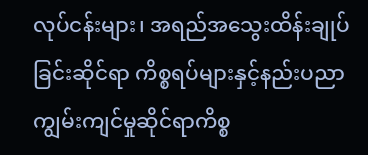လုပ်ငန်းများ၊ အရည်အသွေးထိန်းချုပ်ခြင်းဆိုင်ရာ ကိစ္စရပ်များနှင့်နည်းပညာကျွမ်းကျင်မှုဆိုင်ရာကိစ္စ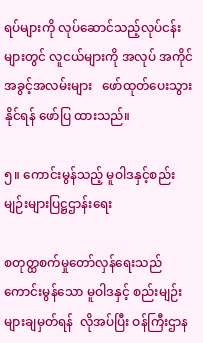ရပ်များကို လုပ်ဆောင်သည့်လုပ်ငန်းများတွင် လူငယ်များကို အလုပ် အကိုင်အခွင့်အလမ်းများ   ဖော်ထုတ်ပေးသွားနိုင်ရန် ဖော်ပြ ထားသည်။

၅။ ကောင်းမွန်သည့် မူဝါဒနှင့်စည်းမျဉ်းများပြဋ္ဌဌာန်းရေး

စတုတ္ထစက်မှုတော်လှန်ရေးသည် ကောင်းမွန်သော မူဝါဒနှင့် စည်းမျဉ်းများချမှတ်ရန်  လိုအပ်ပြီး ဝန်ကြီးဌာန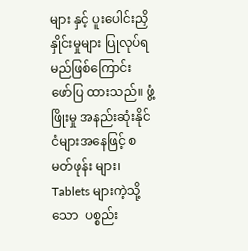များ နှင့် ပူးပေါင်းညှိနှိုင်းမှုများ ပြုလုပ်ရမည်ဖြစ်ကြောင်း   ဖော်ပြ ထားသည်။ ဖွံ့ဖြိုးမှု အနည်းဆုံးနိုင်ငံများအနေဖြင့် စမတ်ဖုန်း များ၊ Tablets များကဲ့သို့သော  ပစ္စည်း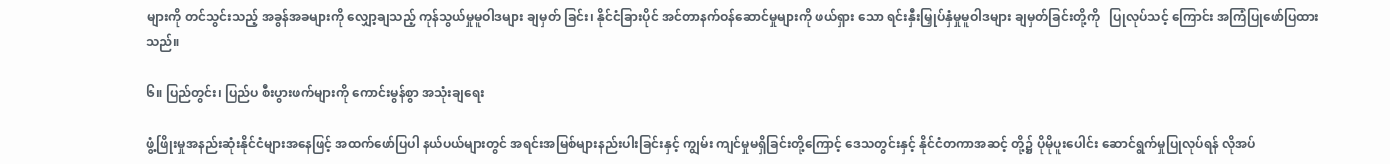များကို တင်သွင်းသည့် အခွန်အခများကို လျှော့ချသည့် ကုန်သွယ်မှုမူဝါဒများ ချမှတ် ခြင်း၊ နိုင်ငံခြားပိုင် အင်တာနက်ဝန်ဆောင်မှုများကို ဖယ်ရှား သော ရင်းနှီးမြှုပ်နှံမှုမူဝါဒများ ချမှတ်ခြင်းတို့ကို   ပြုလုပ်သင့် ကြောင်း အကြံပြုဖော်ပြထားသည်။

၆။ ပြည်တွင်း၊ ပြည်ပ စီးပွားဖက်များကို ကောင်းမွန်စွာ အသုံးချရေး

ဖွံ့ဖြိုးမှုအနည်းဆုံးနိုင်ငံများအနေဖြင့် အထက်ဖော်ပြပါ နယ်ပယ်များတွင် အရင်းအမြစ်များနည်းပါးခြင်းနှင့် ကျွမ်း ကျင်မှုမရှိခြင်းတို့ကြောင့် ဒေသတွင်းနှင့် နိုင်ငံတကာအဆင့် တို့၌ ပိုမိုပူးပေါင်း ဆောင်ရွက်မှုပြုလုပ်ရန် လိုအပ်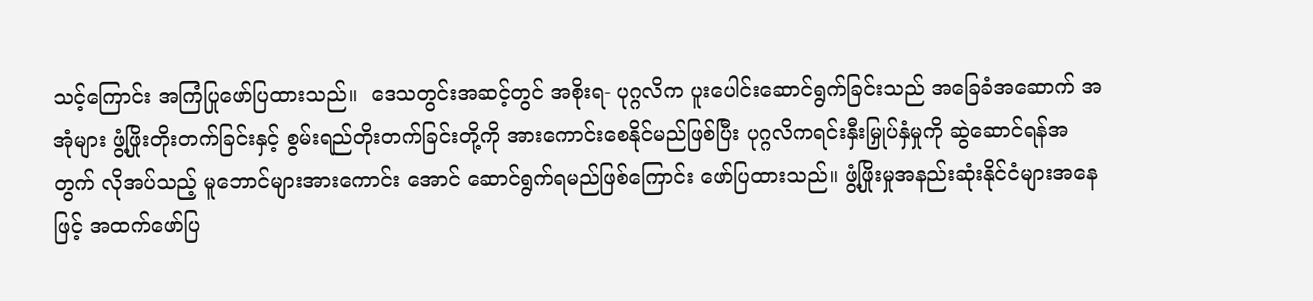သင့်ကြောင်း အကြံပြုဖော်ပြထားသည်။  ဒေသတွင်းအဆင့်တွင် အစိုးရ- ပုဂ္ဂလိက ပူးပေါင်းဆောင်ရွက်ခြင်းသည် အခြေခံအဆောက် အအုံများ ဖွံ့ဖြိုးတိုးတက်ခြင်းနှင့် စွမ်းရည်တိုးတက်ခြင်းတို့ကို အားကောင်းစေနိုင်မည်ဖြစ်ပြီး ပုဂ္ဂလိကရင်းနှီးမြှုပ်နှံမှုကို ဆွဲဆောင်ရန်အတွက် လိုအပ်သည့် မူဘောင်များအားကောင်း အောင် ဆောင်ရွက်ရမည်ဖြစ်ကြောင်း ဖော်ပြထားသည်။ ဖွံ့ဖြိုးမှုအနည်းဆုံးနိုင်ငံများအနေဖြင့် အထက်ဖော်ပြ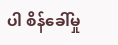ပါ စိန်ခေါ်မှု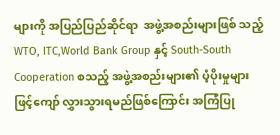များကို အပြည်ပြည်ဆိုင်ရာ  အဖွဲ့အစည်းများဖြစ် သည့် WTO, ITC,World Bank Group နှင့် South-South Cooperation စသည့် အဖွဲ့အစည်းများ၏ ပံ့ပိုးမှုများဖြင့်ကျော် လွှားသွားရမည်ဖြစ်ကြောင်း အကြံပြု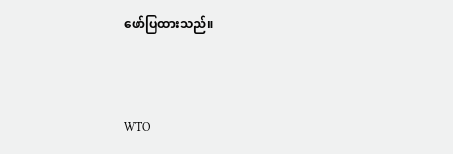ဖော်ပြထားသည်။



WTO